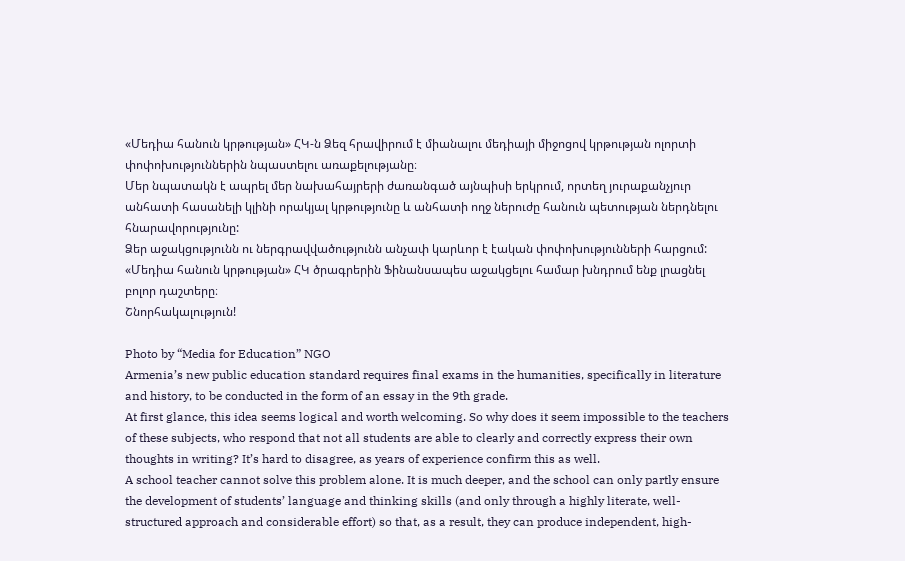«Մեդիա հանուն կրթության» ՀԿ-ն Ձեզ հրավիրում է միանալու մեդիայի միջոցով կրթության ոլորտի փոփոխություններին նպաստելու առաքելությանը։
Մեր նպատակն է ապրել մեր նախահայրերի ժառանգած այնպիսի երկրում, որտեղ յուրաքանչյուր անհատի հասանելի կլինի որակյալ կրթությունը և անհատի ողջ ներուժը հանուն պետության ներդնելու հնարավորությունը:
Ձեր աջակցությունն ու ներգրավվածությունն անչափ կարևոր է էական փոփոխությունների հարցում:
«Մեդիա հանուն կրթության» ՀԿ ծրագրերին Ֆինանսապես աջակցելու համար խնդրում ենք լրացնել բոլոր դաշտերը։
Շնորհակալություն!

Photo by “Media for Education” NGO
Armenia’s new public education standard requires final exams in the humanities, specifically in literature and history, to be conducted in the form of an essay in the 9th grade.
At first glance, this idea seems logical and worth welcoming. So why does it seem impossible to the teachers of these subjects, who respond that not all students are able to clearly and correctly express their own thoughts in writing? It’s hard to disagree, as years of experience confirm this as well.
A school teacher cannot solve this problem alone. It is much deeper, and the school can only partly ensure the development of students’ language and thinking skills (and only through a highly literate, well-structured approach and considerable effort) so that, as a result, they can produce independent, high-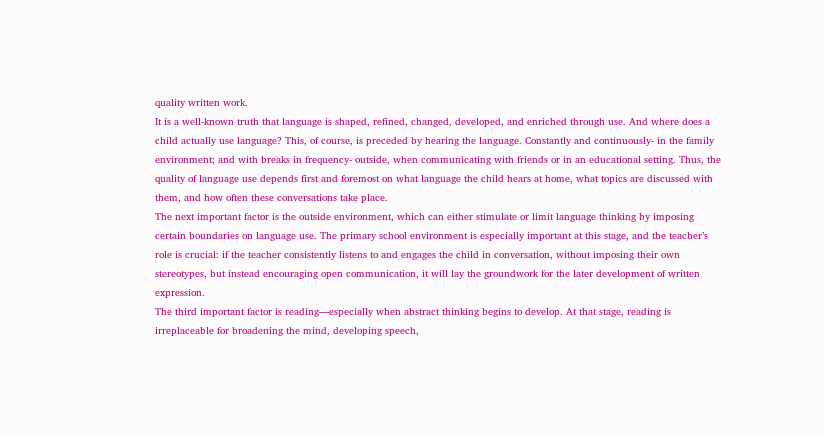quality written work.
It is a well-known truth that language is shaped, refined, changed, developed, and enriched through use. And where does a child actually use language? This, of course, is preceded by hearing the language. Constantly and continuously- in the family environment; and with breaks in frequency- outside, when communicating with friends or in an educational setting. Thus, the quality of language use depends first and foremost on what language the child hears at home, what topics are discussed with them, and how often these conversations take place.
The next important factor is the outside environment, which can either stimulate or limit language thinking by imposing certain boundaries on language use. The primary school environment is especially important at this stage, and the teacher’s role is crucial: if the teacher consistently listens to and engages the child in conversation, without imposing their own stereotypes, but instead encouraging open communication, it will lay the groundwork for the later development of written expression.
The third important factor is reading—especially when abstract thinking begins to develop. At that stage, reading is irreplaceable for broadening the mind, developing speech,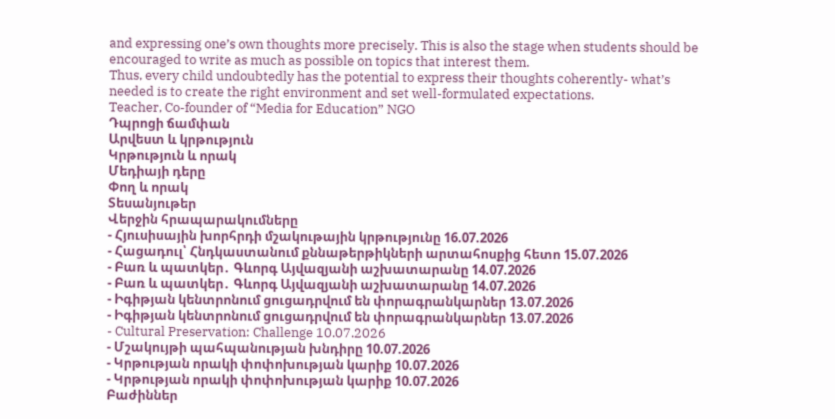and expressing one’s own thoughts more precisely. This is also the stage when students should be encouraged to write as much as possible on topics that interest them.
Thus, every child undoubtedly has the potential to express their thoughts coherently- what’s needed is to create the right environment and set well-formulated expectations.
Teacher, Co-founder of “Media for Education” NGO
Դպրոցի ճամփան
Արվեստ և կրթություն
Կրթություն և որակ
Մեդիայի դերը
Փող և որակ
Տեսանյութեր
Վերջին հրապարակումները
- Հյուսիսային խորհրդի մշակութային կրթությունը 16.07.2026
- Հացադուլ՝ Հնդկաստանում քննաթերթիկների արտահոսքից հետո 15.07.2026
- Բառ և պատկեր․ Գևորգ Այվազյանի աշխատարանը 14.07.2026
- Բառ և պատկեր․ Գևորգ Այվազյանի աշխատարանը 14.07.2026
- Իգիթյան կենտրոնում ցուցադրվում են փորագրանկարներ 13.07.2026
- Իգիթյան կենտրոնում ցուցադրվում են փորագրանկարներ 13.07.2026
- Cultural Preservation: Challenge 10.07.2026
- Մշակույթի պահպանության խնդիրը 10.07.2026
- Կրթության որակի փոփոխության կարիք 10.07.2026
- Կրթության որակի փոփոխության կարիք 10.07.2026
Բաժիններ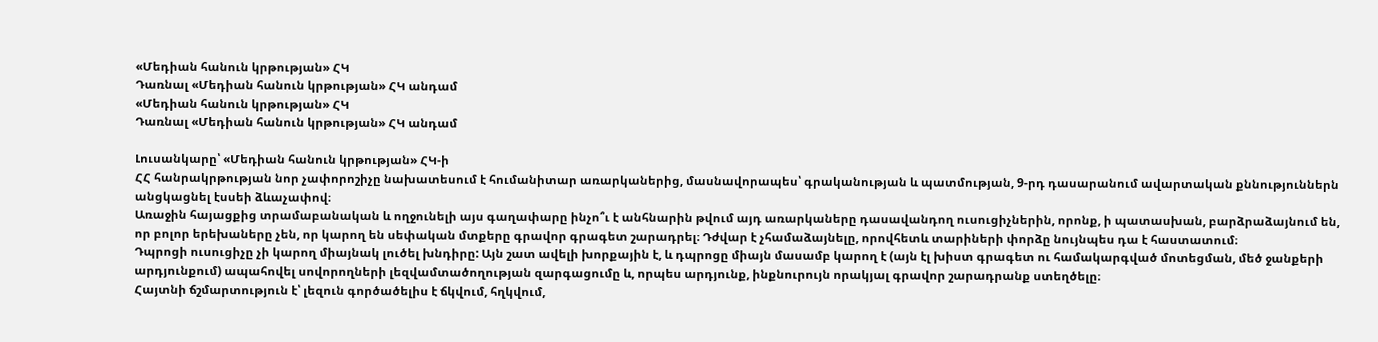«Մեդիան հանուն կրթության» ՀԿ
Դառնալ «Մեդիան հանուն կրթության» ՀԿ անդամ
«Մեդիան հանուն կրթության» ՀԿ
Դառնալ «Մեդիան հանուն կրթության» ՀԿ անդամ

Լուսանկարը՝ «Մեդիան հանուն կրթության» ՀԿ-ի
ՀՀ հանրակրթության նոր չափորոշիչը նախատեսում է հումանիտար առարկաներից, մասնավորապես՝ գրականության և պատմության, 9-րդ դասարանում ավարտական քննություններն անցկացնել էսսեի ձևաչափով։
Առաջին հայացքից տրամաբանական և ողջունելի այս գաղափարը ինչո՞ւ է անհնարին թվում այդ առարկաները դասավանդող ուսուցիչներին, որոնք, ի պատասխան, բարձրաձայնում են, որ բոլոր երեխաները չեն, որ կարող են սեփական մտքերը գրավոր գրագետ շարադրել։ Դժվար է չհամաձայնելը, որովհետև տարիների փորձը նույնպես դա է հաստատում։
Դպրոցի ուսուցիչը չի կարող միայնակ լուծել խնդիրը: Այն շատ ավելի խորքային է, և դպրոցը միայն մասամբ կարող է (այն էլ խիստ գրագետ ու համակարգված մոտեցման, մեծ ջանքերի արդյունքում) ապահովել սովորողների լեզվամտածողության զարգացումը և, որպես արդյունք, ինքնուրույն որակյալ գրավոր շարադրանք ստեղծելը։
Հայտնի ճշմարտություն է՝ լեզուն գործածելիս է ճկվում, հղկվում,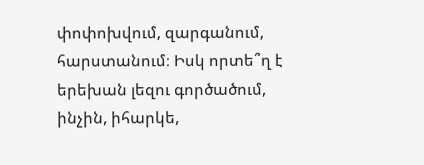փոփոխվում, զարգանում, հարստանում։ Իսկ որտե՞ղ է երեխան լեզու գործածում, ինչին, իհարկե,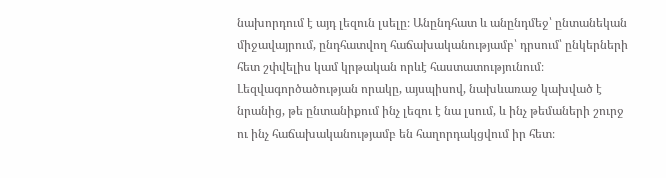նախորդում է այդ լեզուն լսելը։ Անընդհատ և անընդմեջ՝ ընտանեկան միջավայրում, ընդհատվող հաճախականությամբ՝ դրսում՝ ընկերների հետ շփվելիս կամ կրթական որևէ հաստատությունում։ Լեզվագործածության որակը, այսպիսով, նախևառաջ կախված է նրանից, թե ընտանիքում ինչ լեզու է նա լսում, և ինչ թեմաների շուրջ ու ինչ հաճախականությամբ են հաղորդակցվում իր հետ։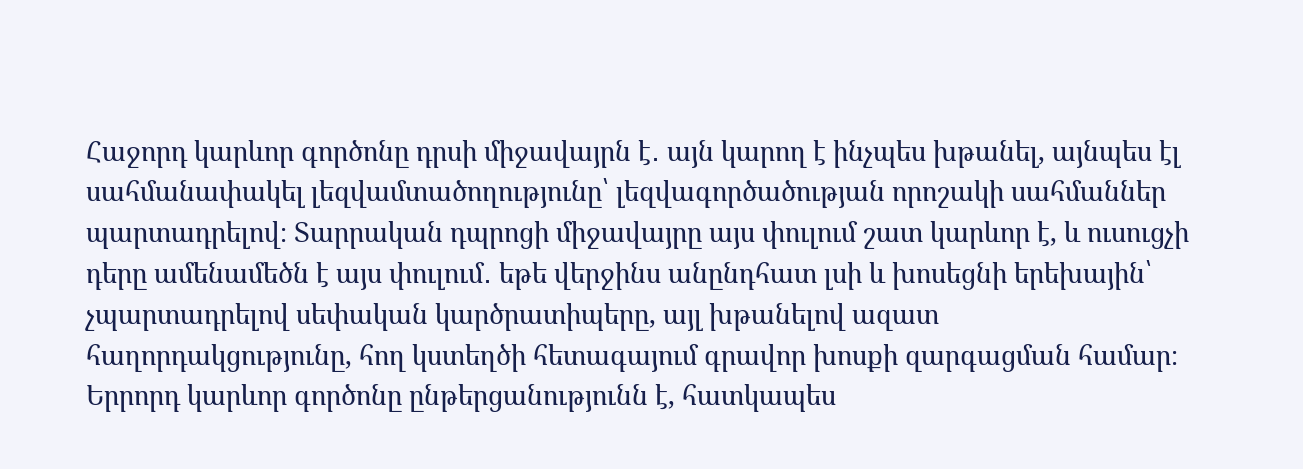Հաջորդ կարևոր գործոնը դրսի միջավայրն է․ այն կարող է ինչպես խթանել, այնպես էլ սահմանափակել լեզվամտածողությունը՝ լեզվագործածության որոշակի սահմաններ պարտադրելով։ Տարրական դպրոցի միջավայրը այս փուլում շատ կարևոր է, և ուսուցչի դերը ամենամեծն է այս փուլում․ եթե վերջինս անընդհատ լսի և խոսեցնի երեխային՝ չպարտադրելով սեփական կարծրատիպերը, այլ խթանելով ազատ հաղորդակցությունը, հող կստեղծի հետագայում գրավոր խոսքի զարգացման համար։
Երրորդ կարևոր գործոնը ընթերցանությունն է, հատկապես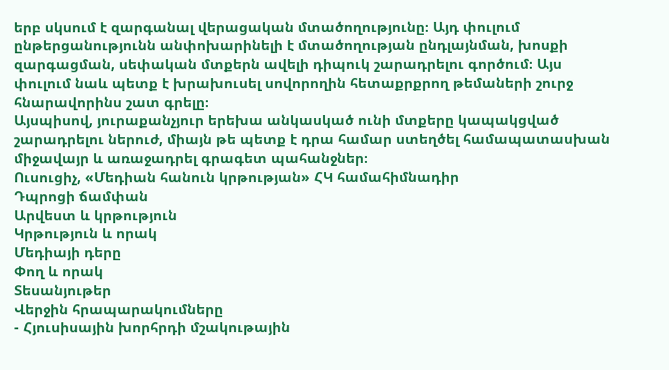երբ սկսում է զարգանալ վերացական մտածողությունը։ Այդ փուլում ընթերցանությունն անփոխարինելի է մտածողության ընդլայնման, խոսքի զարգացման, սեփական մտքերն ավելի դիպուկ շարադրելու գործում։ Այս փուլում նաև պետք է խրախուսել սովորողին հետաքրքրող թեմաների շուրջ հնարավորինս շատ գրելը։
Այսպիսով, յուրաքանչյուր երեխա անկասկած ունի մտքերը կապակցված շարադրելու ներուժ, միայն թե պետք է դրա համար ստեղծել համապատասխան միջավայր և առաջադրել գրագետ պահանջներ։
Ուսուցիչ, «Մեդիան հանուն կրթության» ՀԿ համահիմնադիր
Դպրոցի ճամփան
Արվեստ և կրթություն
Կրթություն և որակ
Մեդիայի դերը
Փող և որակ
Տեսանյութեր
Վերջին հրապարակումները
- Հյուսիսային խորհրդի մշակութային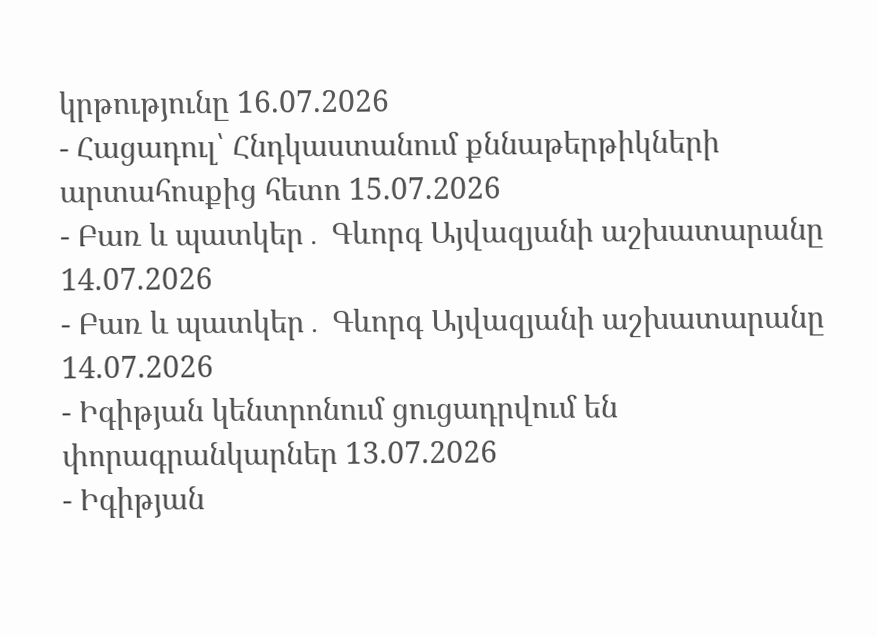կրթությունը 16.07.2026
- Հացադուլ՝ Հնդկաստանում քննաթերթիկների արտահոսքից հետո 15.07.2026
- Բառ և պատկեր․ Գևորգ Այվազյանի աշխատարանը 14.07.2026
- Բառ և պատկեր․ Գևորգ Այվազյանի աշխատարանը 14.07.2026
- Իգիթյան կենտրոնում ցուցադրվում են փորագրանկարներ 13.07.2026
- Իգիթյան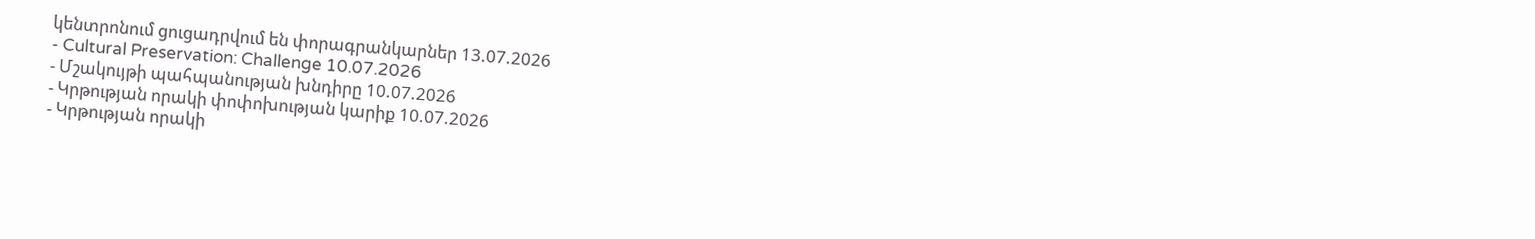կենտրոնում ցուցադրվում են փորագրանկարներ 13.07.2026
- Cultural Preservation: Challenge 10.07.2026
- Մշակույթի պահպանության խնդիրը 10.07.2026
- Կրթության որակի փոփոխության կարիք 10.07.2026
- Կրթության որակի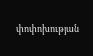փոփոխության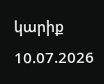կարիք 10.07.2026